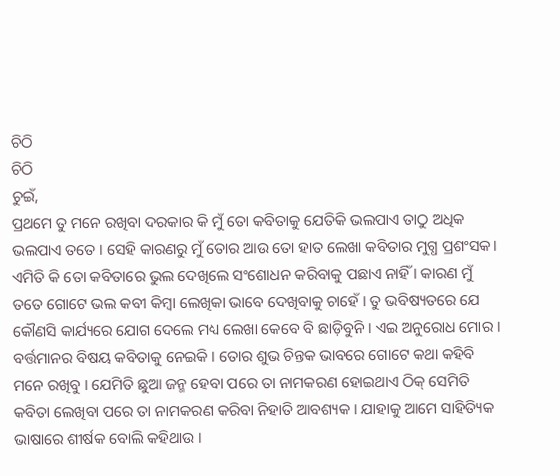ଚିଠି
ଚିଠି
ଚୁଇଁ,
ପ୍ରଥମେ ତୁ ମନେ ରଖିବା ଦରକାର କି ମୁଁ ତୋ କବିତାକୁ ଯେତିକି ଭଲପାଏ ତାଠୁ ଅଧିକ ଭଲପାଏ ତତେ । ସେହି କାରଣରୁ ମୁଁ ତୋର ଆଉ ତୋ ହାତ ଲେଖା କବିତାର ମୁଗ୍ଧ ପ୍ରଶଂସକ। ଏମିତି କି ତୋ କବିତାରେ ଭୁଲ ଦେଖିଲେ ସଂଶୋଧନ କରିବାକୁ ପଛାଏ ନାହିଁ । କାରଣ ମୁଁ ତତେ ଗୋଟେ ଭଲ କବୀ କିମ୍ବା ଲେଖିକା ଭାବେ ଦେଖିବାକୁ ଚାହେଁ । ତୁ ଭବିଷ୍ୟତରେ ଯେ କୌଣସି କାର୍ଯ୍ୟରେ ଯୋଗ ଦେଲେ ମଧ୍ୟ ଲେଖା କେବେ ବି ଛାଡ଼ିବୁନି । ଏଇ ଅନୁରୋଧ ମୋର ।
ବର୍ତ୍ତମାନର ବିଷୟ କବିତାକୁ ନେଇକି । ତୋର ଶୁଭ ଚିନ୍ତକ ଭାବରେ ଗୋଟେ କଥା କହିବି ମନେ ରଖିବୁ । ଯେମିତି ଛୁଆ ଜନ୍ମ ହେବା ପରେ ତା ନାମକରଣ ହୋଇଥାଏ ଠିକ୍ ସେମିତି କବିତା ଲେଖିବା ପରେ ତା ନାମକରଣ କରିବା ନିହାତି ଆବଶ୍ୟକ । ଯାହାକୁ ଆମେ ସାହିତ୍ୟିକ ଭାଷାରେ ଶୀର୍ଷକ ବୋଲି କହିଥାଉ ।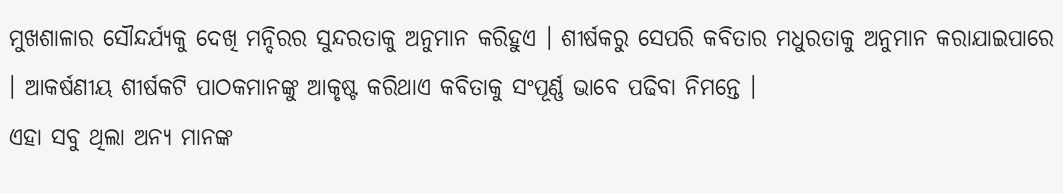ମୁଖଶାଳାର ସୌନ୍ଦର୍ଯ୍ୟକୁ ଦେଖି ମନ୍ଦିରର ସୁନ୍ଦରତାକୁ ଅନୁମାନ କରିହୁଏ । ଶୀର୍ଷକରୁ ସେପରି କବିତାର ମଧୁରତାକୁ ଅନୁମାନ କରାଯାଇପାରେ । ଆକର୍ଷଣୀୟ ଶୀର୍ଷକଟି ପାଠକମାନଙ୍କୁ ଆକୃଷ୍ଟ କରିଥାଏ କବିତାକୁ ସଂପୂର୍ଣ୍ଣ ଭାବେ ପଢିବା ନିମନ୍ତେ ।
ଏହା ସବୁ ଥିଲା ଅନ୍ୟ ମାନଙ୍କ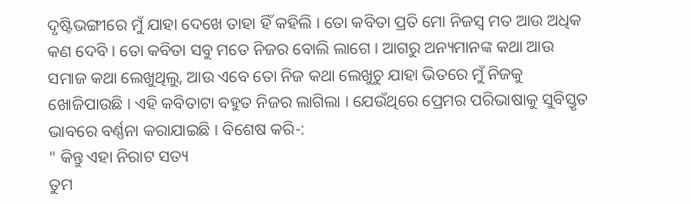ଦୃଷ୍ଟିଭଙ୍ଗୀରେ ମୁଁ ଯାହା ଦେଖେ ତାହା ହିଁ କହିଲି । ତୋ କବିତା ପ୍ରତି ମୋ ନିଜସ୍ୱ ମତ ଆଉ ଅଧିକ କଣ ଦେବି । ତୋ କବିତା ସବୁ ମତେ ନିଜର ବୋଲି ଲାଗେ । ଆଗରୁ ଅନ୍ୟମାନଙ୍କ କଥା ଆଉ ସମାଜ କଥା ଲେଖୁଥିଲୁ, ଆଉ ଏବେ ତୋ ନିଜ କଥା ଲେଖୁଚୁ ଯାହା ଭିତରେ ମୁଁ ନିଜକୁ ଖୋଜିପାଉଛି । ଏହି କବିତାଟା ବହୁତ ନିଜର ଲାଗିଲା । ଯେଉଁଥିରେ ପ୍ରେମର ପରିଭାଷାକୁ ସୁବିସ୍ତୃତ ଭାବରେ ବର୍ଣ୍ଣନା କରାଯାଇଛି । ବିଶେଷ କରି-:
" କିନ୍ତୁ ଏହା ନିରାଟ ସତ୍ୟ
ତୁମ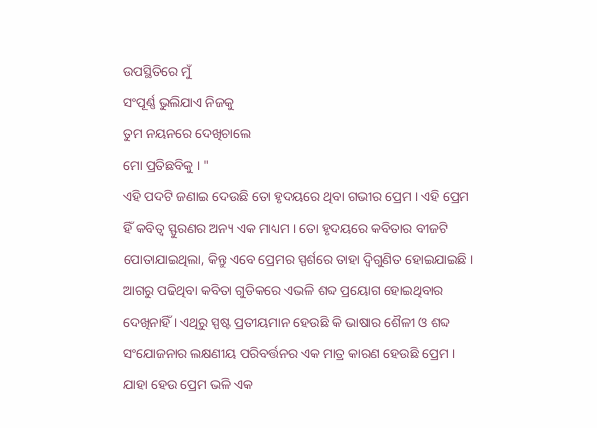ଉପସ୍ଥିତିରେ ମୁଁ
ସଂପୂର୍ଣ୍ଣ ଭୁଲିଯାଏ ନିଜକୁ
ତୁମ ନୟନରେ ଦେଖିଚାଲେ
ମୋ ପ୍ରତିଛବିକୁ । "
ଏହି ପଦଟି ଜଣାଇ ଦେଉଛି ତୋ ହୃଦୟରେ ଥିବା ଗଭୀର ପ୍ରେମ । ଏହି ପ୍ରେମ ହିଁ କବିତ୍ଵ ସ୍ଫୁରଣର ଅନ୍ୟ ଏକ ମାଧ୍ୟମ । ତୋ ହୃଦୟରେ କବିତାର ବୀଜଟି ପୋତାଯାଇଥିଲା, କିନ୍ତୁ ଏବେ ପ୍ରେମର ସ୍ପର୍ଶରେ ତାହା ଦ୍ଵିଗୁଣିତ ହୋଇଯାଇଛି । ଆଗରୁ ପଢିଥିବା କବିତା ଗୁଡିକରେ ଏଭଳି ଶବ୍ଦ ପ୍ରୟୋଗ ହୋଇଥିବାର ଦେଖିନାହିଁ । ଏଥିରୁ ସ୍ପଷ୍ଟ ପ୍ରତୀୟମାନ ହେଉଛି କି ଭାଷାର ଶୈଳୀ ଓ ଶବ୍ଦ ସଂଯୋଜନାର ଲକ୍ଷଣୀୟ ପରିବର୍ତ୍ତନର ଏକ ମାତ୍ର କାରଣ ହେଉଛି ପ୍ରେମ । ଯାହା ହେଉ ପ୍ରେମ ଭଳି ଏକ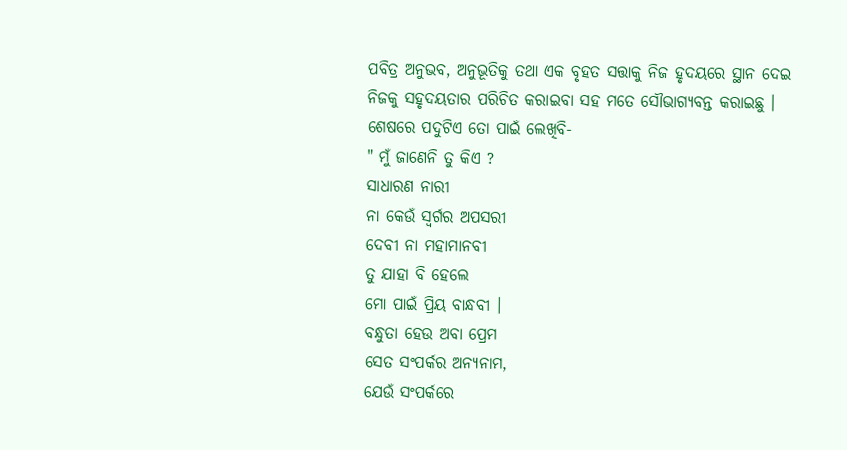ପବିତ୍ର ଅନୁଭବ, ଅନୁଭୂତିକୁ ତଥା ଏକ ବୃହତ ସତ୍ତାକୁ ନିଜ ହୃଦୟରେ ସ୍ଥାନ ଦେଇ ନିଜକୁ ସହୃଦୟତାର ପରିଚିତ କରାଇବା ସହ ମତେ ସୌଭାଗ୍ୟବନ୍ତ କରାଇଛୁ ।
ଶେଷରେ ପଦୁଟିଏ ତୋ ପାଇଁ ଲେଖିବି-
" ମୁଁ ଜାଣେନି ତୁ କିଏ ?
ସାଧାରଣ ନାରୀ
ନା କେଉଁ ସ୍ୱର୍ଗର ଅପସରୀ
ଦେବୀ ନା ମହାମାନବୀ
ତୁ ଯାହା ବି ହେଲେ
ମୋ ପାଇଁ ପ୍ରିୟ ବାନ୍ଧବୀ ।
ବନ୍ଧୁତା ହେଉ ଅବା ପ୍ରେମ
ସେତ ସଂପର୍କର ଅନ୍ୟନାମ,
ଯେଉଁ ସଂପର୍କରେ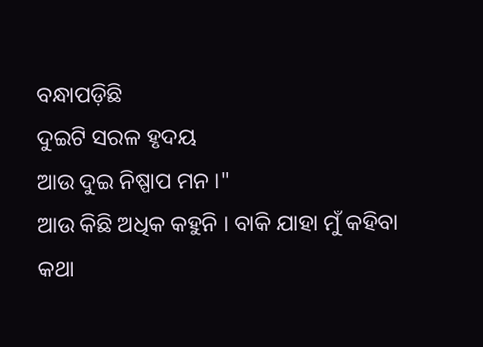ବନ୍ଧାପଡ଼ିଛି
ଦୁଇଟି ସରଳ ହୃଦୟ
ଆଉ ଦୁଇ ନିଷ୍ପାପ ମନ ।"
ଆଉ କିଛି ଅଧିକ କହୁନି । ବାକି ଯାହା ମୁଁ କହିବା କଥା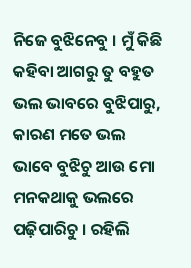ନିଜେ ବୁଝିନେବୁ । ମୁଁ କିଛି କହିବା ଆଗରୁ ତୁ ବହୁତ ଭଲ ଭାବରେ ବୁଝିପାରୁ, କାରଣ ମତେ ଭଲ ଭାବେ ବୁଝିଚୁ ଆଉ ମୋ ମନକଥାକୁ ଭଲରେ ପଢ଼ିପାରିଚୁ । ରହିଲି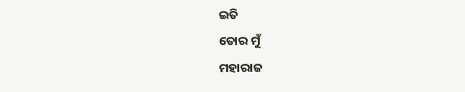ଇତି
ତୋର ମୁଁ
ମହାରାଜ